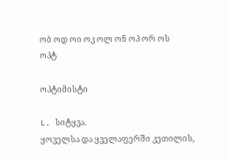ობ ოდ ოი ოკ ოლ ონ ოპ ორ ოს
ოპტ

ოპტიმისტი

L. სიტყვა.
ყოველსა და ყველაფერში კეთილის,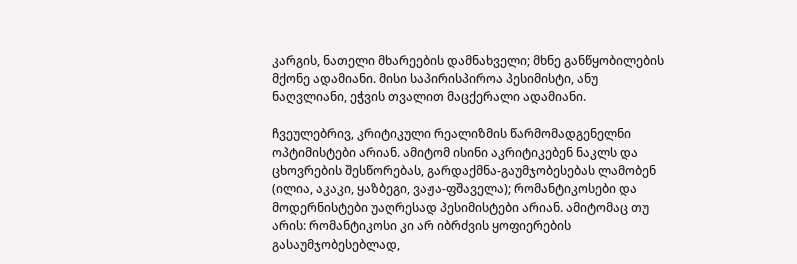კარგის, ნათელი მხარეების დამნახველი; მხნე განწყობილების მქონე ადამიანი. მისი საპირისპიროა პესიმისტი, ანუ ნაღვლიანი, ეჭვის თვალით მაცქერალი ადამიანი.

ჩვეულებრივ, კრიტიკული რეალიზმის წარმომადგენელნი ოპტიმისტები არიან. ამიტომ ისინი აკრიტიკებენ ნაკლს და ცხოვრების შესწორებას, გარდაქმნა-გაუმჯობესებას ლამობენ (ილია, აკაკი, ყაზბეგი, ვაჟა-ფშაველა); რომანტიკოსები და მოდერნისტები უაღრესად პესიმისტები არიან. ამიტომაც თუ არის: რომანტიკოსი კი არ იბრძვის ყოფიერების გასაუმჯობესებლად,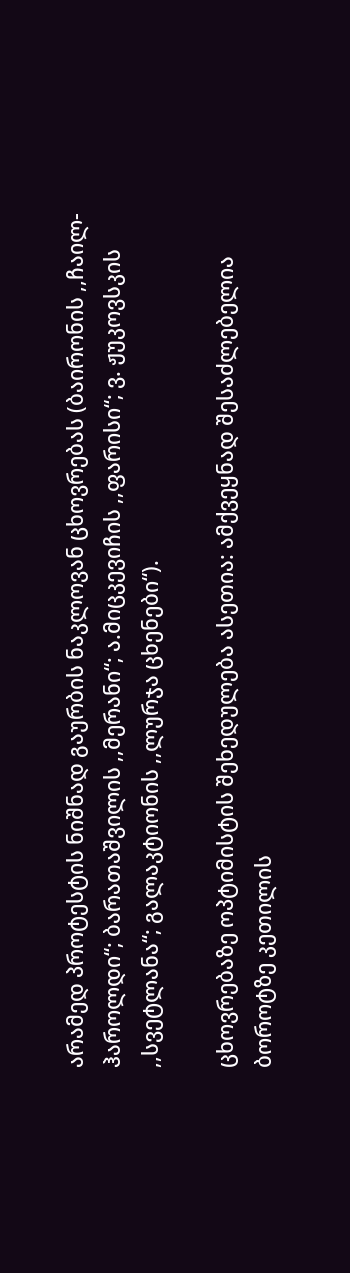არამედ პროტესტის ნიშნად გაურბის ნაკლოვან ცხოვრებას (ბაირონის ,,ჩაილ-ჰაროლდი“; ბარათაშვილის ,,მერანი“; ა.მიცკევიჩის ,,ფარისი“; ვ. ჟუკოვსკის ,,სვეტლანა“; გალაკტიონის ,,ლურჯა ცხენები“).

ცხოვრებაზე ოპტიმისტის შეხედულება ასეთია: ამქვეყნად შესაძლებელია ბოროტზე კეთილის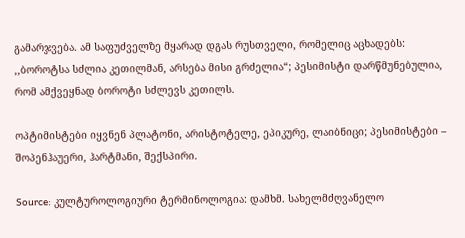გამარჯვება. ამ საფუძველზე მყარად დგას რუსთველი, რომელიც აცხადებს: ,,ბოროტსა სძლია კეთილმან, არსება მისი გრძელია“; პესიმისტი დარწმუნებულია, რომ ამქვეყნად ბოროტი სძლევს კეთილს.

ოპტიმისტები იყვნენ პლატონი, არისტოტელე, ეპიკურე, ლაიბნიცი; პესიმისტები – შოპენჰაუერი, ჰარტმანი, შექსპირი.

Source: კულტუროლოგიური ტერმინოლოგია: დამხმ. სახელმძღვანელო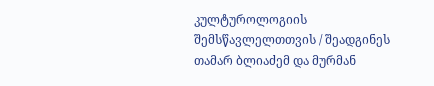კულტუროლოგიის შემსწავლელთთვის / შეადგინეს თამარ ბლიაძემ და მურმან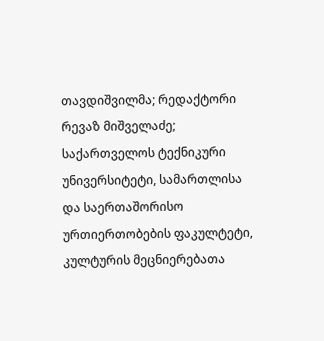თავდიშვილმა; რედაქტორი რევაზ მიშველაძე; საქართველოს ტექნიკური უნივერსიტეტი, სამართლისა და საერთაშორისო ურთიერთობების ფაკულტეტი, კულტურის მეცნიერებათა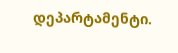დეპარტამენტი.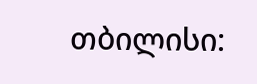თბილისი: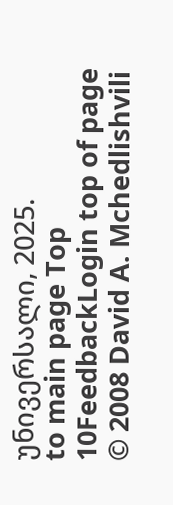უნივერსალი, 2025.
to main page Top 10FeedbackLogin top of page
© 2008 David A. Mchedlishvili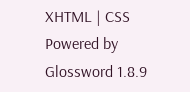XHTML | CSS Powered by Glossword 1.8.9